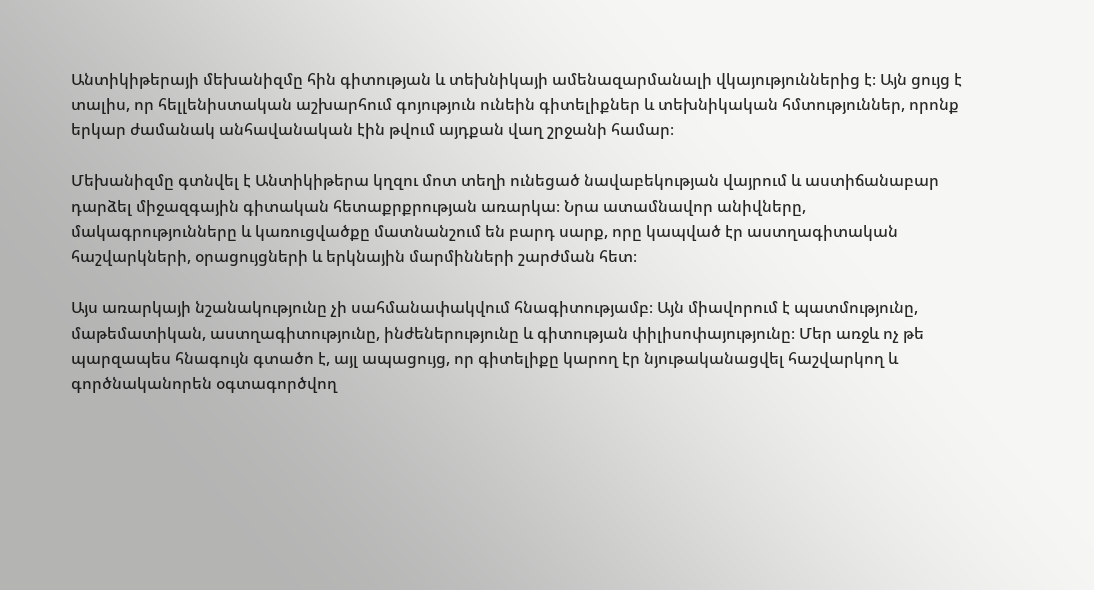Անտիկիթերայի մեխանիզմը հին գիտության և տեխնիկայի ամենազարմանալի վկայություններից է։ Այն ցույց է տալիս, որ հելլենիստական աշխարհում գոյություն ունեին գիտելիքներ և տեխնիկական հմտություններ, որոնք երկար ժամանակ անհավանական էին թվում այդքան վաղ շրջանի համար։

Մեխանիզմը գտնվել է Անտիկիթերա կղզու մոտ տեղի ունեցած նավաբեկության վայրում և աստիճանաբար դարձել միջազգային գիտական հետաքրքրության առարկա։ Նրա ատամնավոր անիվները, մակագրությունները և կառուցվածքը մատնանշում են բարդ սարք, որը կապված էր աստղագիտական հաշվարկների, օրացույցների և երկնային մարմինների շարժման հետ։

Այս առարկայի նշանակությունը չի սահմանափակվում հնագիտությամբ։ Այն միավորում է պատմությունը, մաթեմատիկան, աստղագիտությունը, ինժեներությունը և գիտության փիլիսոփայությունը։ Մեր առջև ոչ թե պարզապես հնագույն գտածո է, այլ ապացույց, որ գիտելիքը կարող էր նյութականացվել հաշվարկող և գործնականորեն օգտագործվող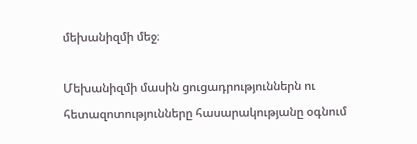մեխանիզմի մեջ։

Մեխանիզմի մասին ցուցադրություններն ու հետազոտությունները հասարակությանը օգնում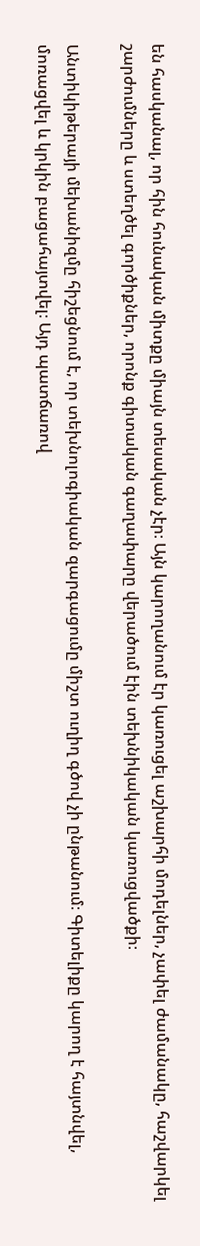են հասկանալ, որ հին հունական միտքը միայն տեսական չէր։ Այն կարողանում էր կառուցել աշխարհի մոդելներ, չափել ժամանակը, հաշվարկել շարժումները և ստեղծել գործիքներ, որոնք գիտական գաղափարը վերածում էին տեխնիկական կառուցվածքի։

Անտիկիթերայի մեխանիզմը հիշեցնում է, որ տեխնոլոգիական զարգացումը միշտ ուղիղ գծով չի ընթանում։ Գիտելիքը կարող է հայտնվել, մոռացվել և կրկին բացահայտվել։ Այդ պատճառով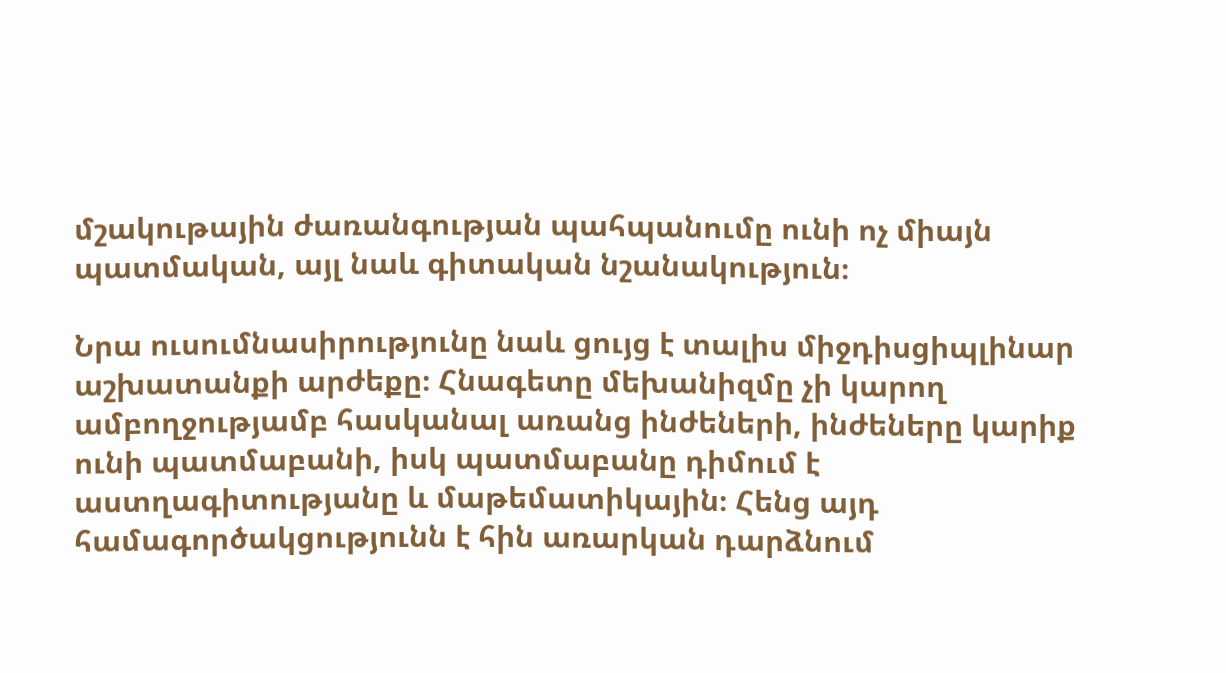մշակութային ժառանգության պահպանումը ունի ոչ միայն պատմական, այլ նաև գիտական նշանակություն։

Նրա ուսումնասիրությունը նաև ցույց է տալիս միջդիսցիպլինար աշխատանքի արժեքը։ Հնագետը մեխանիզմը չի կարող ամբողջությամբ հասկանալ առանց ինժեների, ինժեները կարիք ունի պատմաբանի, իսկ պատմաբանը դիմում է աստղագիտությանը և մաթեմատիկային։ Հենց այդ համագործակցությունն է հին առարկան դարձնում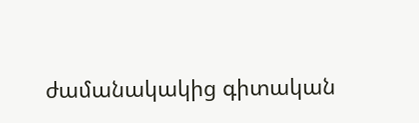ժամանակակից գիտական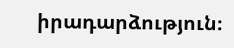իրադարձություն։